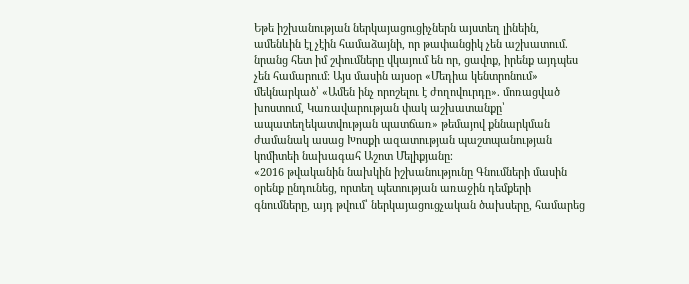Եթե իշխանության ներկայացուցիչներն այստեղ լինեին, ամենևին էլ չէին համաձայնի, որ թափանցիկ չեն աշխատում. նրանց հետ իմ շփումները վկայում են որ, ցավոք, իրենք այդպես չեն համարում։ Այս մասին այսօր «Մեդիա կենտրոնում» մեկնարկած՝ «Ամեն ինչ որոշելու է ժողովուրդը». մոռացված խոստում, Կառավարության փակ աշխատանքը՝ ապատեղեկատվության պատճառ» թեմայով քննարկման ժամանակ ասաց Խոսքի ազատության պաշտպանության կոմիտեի նախագահ Աշոտ Մելիքյանը։
«2016 թվականին նախկին իշխանությունը Գնումների մասին օրենք ընդունեց, որտեղ պետության առաջին դեմքերի գնումները, այդ թվում՝ ներկայացուցչական ծախսերը, համարեց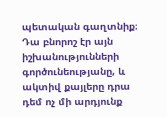պետական գաղտնիք։ Դա բնորոշ էր այն իշխանությունների գործունեությանը, և ակտիվ քայլերը դրա դեմ ոչ մի արդյունք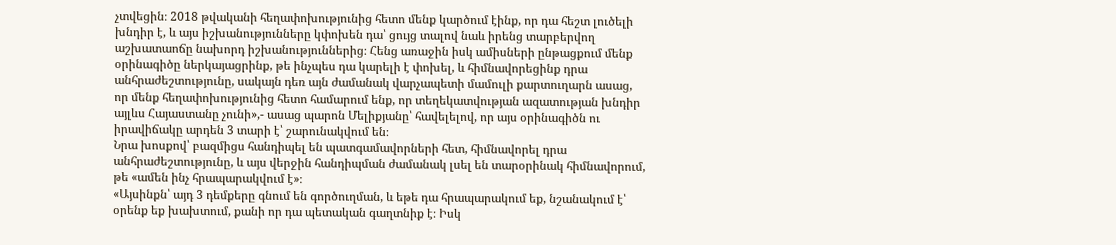չտվեցին։ 2018 թվականի հեղափոխությունից հետո մենք կարծում էինք, որ դա հեշտ լուծելի խնդիր է, և այս իշխանությունները կփոխեն դա՝ ցույց տալով նաև իրենց տարբերվող աշխատաոճը նախորդ իշխանություններից։ Հենց առաջին իսկ ամիսների ընթացքում մենք օրինագիծը ներկայացրինք, թե ինչպես դա կարելի է փոխել, և հիմնավորեցինք դրա անհրաժեշտությունը, սակայն դեռ այն ժամանակ վարչապետի մամուլի քարտուղարն ասաց, որ մենք հեղափոխությունից հետո համարում ենք, որ տեղեկատվության ազատության խնդիր այլևս Հայաստանը չունի»,- ասաց պարոն Մելիքյանը՝ հավելելով, որ այս օրինագիծն ու իրավիճակը արդեն 3 տարի է՝ շարունակվում են։
Նրա խոսքով՝ բազմիցս հանդիպել են պատգամավորների հետ, հիմնավորել դրա անհրաժեշտությունը, և այս վերջին հանդիպման ժամանակ լսել են տարօրինակ հիմնավորում, թե «ամեն ինչ հրապարակվում է»։
«Այսինքն՝ այդ 3 դեմքերը գնում են գործուղման, և եթե դա հրապարակում եք, նշանակում է՝ օրենք եք խախտում, քանի որ դա պետական գաղտնիք է։ Իսկ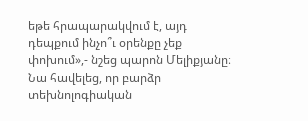եթե հրապարակվում է, այդ դեպքում ինչո՞ւ օրենքը չեք փոխում»,- նշեց պարոն Մելիքյանը։
Նա հավելեց, որ բարձր տեխնոլոգիական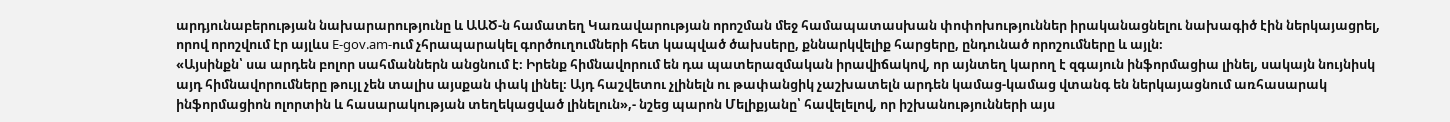արդյունաբերության նախարարությունը և ԱԱԾ-ն համատեղ Կառավարության որոշման մեջ համապատասխան փոփոխություններ իրականացնելու նախագիծ էին ներկայացրել, որով որոշվում էր այլևս E-gov.am-ում չհրապարակել գործուղումների հետ կապված ծախսերը, քննարկվելիք հարցերը, ընդունած որոշումները և այլն։
«Այսինքն՝ սա արդեն բոլոր սահմաններն անցնում է։ Իրենք հիմնավորում են դա պատերազմական իրավիճակով, որ այնտեղ կարող է զգայուն ինֆորմացիա լինել, սակայն նույնիսկ այդ հիմնավորումները թույլ չեն տալիս այսքան փակ լինել։ Այդ հաշվետու չլինելն ու թափանցիկ չաշխատելն արդեն կամաց-կամաց վտանգ են ներկայացնում առհասարակ ինֆորմացիոն ոլորտին և հասարակության տեղեկացված լինելուն»,- նշեց պարոն Մելիքյանը՝ հավելելով, որ իշխանությունների այս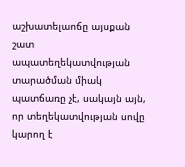աշխատելաոճը այսքան շատ ապատեղեկատվության տարածման միակ պատճառը չէ, սակայն այն, որ տեղեկատվության սովը կարող է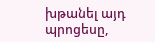խթանել այդ պրոցեսը,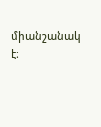միանշանակ է։